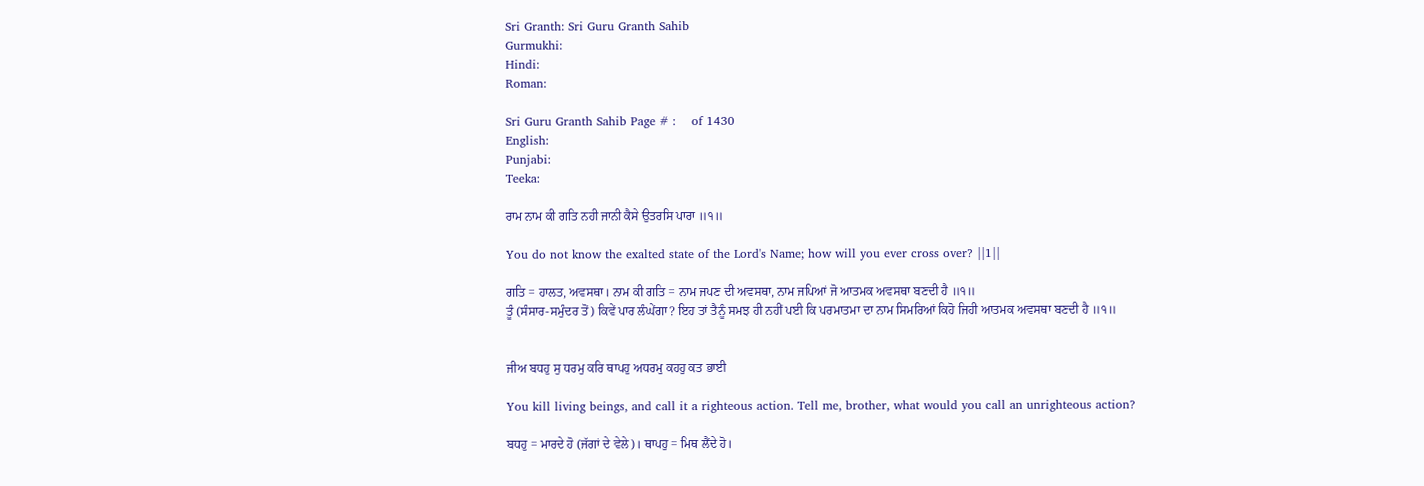Sri Granth: Sri Guru Granth Sahib
Gurmukhi:
Hindi:
Roman:

Sri Guru Granth Sahib Page # :    of 1430
English:
Punjabi:
Teeka:

ਰਾਮ ਨਾਮ ਕੀ ਗਤਿ ਨਹੀ ਜਾਨੀ ਕੈਸੇ ਉਤਰਸਿ ਪਾਰਾ ॥੧॥

You do not know the exalted state of the Lord's Name; how will you ever cross over? ||1||

ਗਤਿ = ਹਾਲਤ, ਅਵਸਥਾ। ਨਾਮ ਕੀ ਗਤਿ = ਨਾਮ ਜਪਣ ਦੀ ਅਵਸਥਾ, ਨਾਮ ਜਪਿਆਂ ਜੋ ਆਤਮਕ ਅਵਸਥਾ ਬਣਦੀ ਹੈ ॥੧॥
ਤੂੰ (ਸੰਸਾਰ-ਸਮੁੰਦਰ ਤੋਂ) ਕਿਵੇਂ ਪਾਰ ਲੰਘੇਂਗਾ? ਇਹ ਤਾਂ ਤੈਨੂੰ ਸਮਝ ਹੀ ਨਹੀਂ ਪਈ ਕਿ ਪਰਮਾਤਮਾ ਦਾ ਨਾਮ ਸਿਮਰਿਆਂ ਕਿਹੋ ਜਿਹੀ ਆਤਮਕ ਅਵਸਥਾ ਬਣਦੀ ਹੈ ॥੧॥


ਜੀਅ ਬਧਹੁ ਸੁ ਧਰਮੁ ਕਰਿ ਥਾਪਹੁ ਅਧਰਮੁ ਕਹਹੁ ਕਤ ਭਾਈ

You kill living beings, and call it a righteous action. Tell me, brother, what would you call an unrighteous action?

ਬਧਹੁ = ਮਾਰਦੇ ਹੋ (ਜੱਗਾਂ ਦੇ ਵੇਲੇ)। ਥਾਪਹੁ = ਮਿਥ ਲੈਂਦੇ ਹੋ।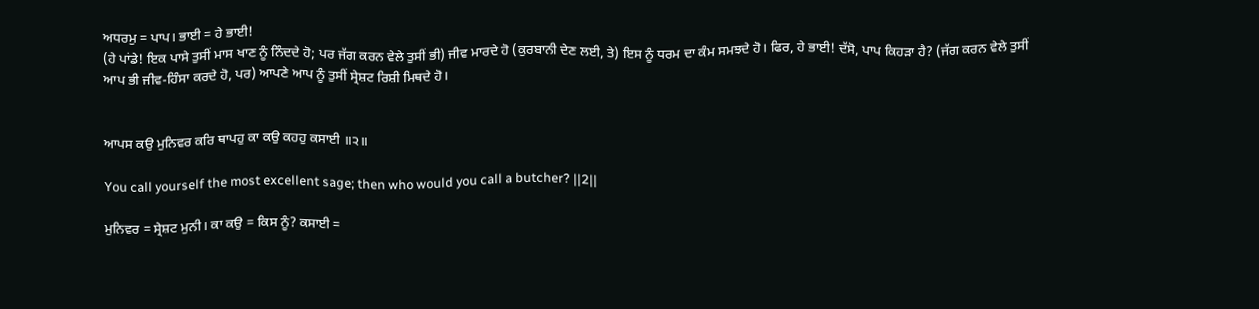ਅਧਰਮੁ = ਪਾਪ। ਭਾਈ = ਹੇ ਭਾਈ!
(ਹੇ ਪਾਂਡੇ! ਇਕ ਪਾਸੇ ਤੁਸੀਂ ਮਾਸ ਖਾਣ ਨੂੰ ਨਿੰਦਦੇ ਹੋ; ਪਰ ਜੱਗ ਕਰਨ ਵੇਲੇ ਤੁਸੀਂ ਭੀ) ਜੀਵ ਮਾਰਦੇ ਹੋ (ਕੁਰਬਾਨੀ ਦੇਣ ਲਈ, ਤੇ) ਇਸ ਨੂੰ ਧਰਮ ਦਾ ਕੰਮ ਸਮਝਦੇ ਹੋ। ਫਿਰ, ਹੇ ਭਾਈ! ਦੱਸੋ, ਪਾਪ ਕਿਹੜਾ ਹੈ? (ਜੱਗ ਕਰਨ ਵੇਲੇ ਤੁਸੀਂ ਆਪ ਭੀ ਜੀਵ-ਹਿੰਸਾ ਕਰਦੇ ਹੋ, ਪਰ) ਆਪਣੇ ਆਪ ਨੂੰ ਤੁਸੀਂ ਸ੍ਰੇਸ਼ਟ ਰਿਸ਼ੀ ਮਿਥਦੇ ਹੋ।


ਆਪਸ ਕਉ ਮੁਨਿਵਰ ਕਰਿ ਥਾਪਹੁ ਕਾ ਕਉ ਕਹਹੁ ਕਸਾਈ ॥੨॥

You call yourself the most excellent sage; then who would you call a butcher? ||2||

ਮੁਨਿਵਰ = ਸ੍ਰੇਸ਼ਟ ਮੁਨੀ। ਕਾ ਕਉ = ਕਿਸ ਨੂੰ? ਕਸਾਈ =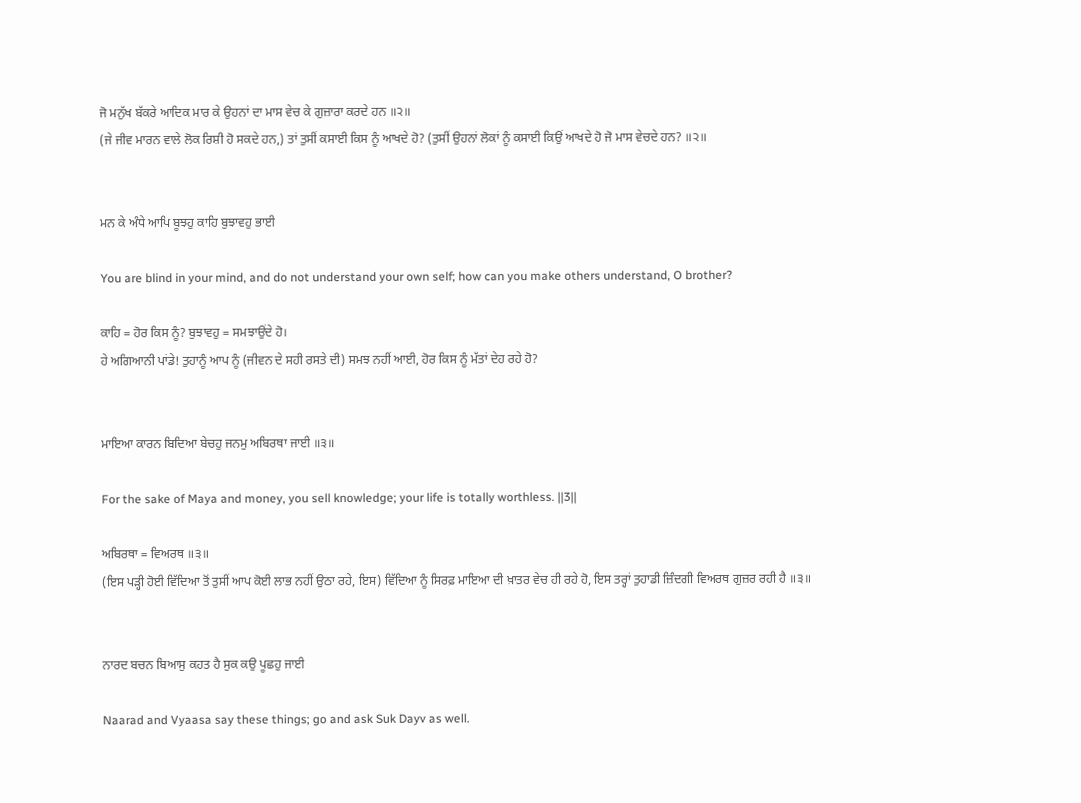ਜੋ ਮਨੁੱਖ ਬੱਕਰੇ ਆਦਿਕ ਮਾਰ ਕੇ ਉਹਨਾਂ ਦਾ ਮਾਸ ਵੇਚ ਕੇ ਗੁਜ਼ਾਰਾ ਕਰਦੇ ਹਨ ॥੨॥
(ਜੇ ਜੀਵ ਮਾਰਨ ਵਾਲੇ ਲੋਕ ਰਿਸ਼ੀ ਹੋ ਸਕਦੇ ਹਨ,) ਤਾਂ ਤੁਸੀਂ ਕਸਾਈ ਕਿਸ ਨੂੰ ਆਖਦੇ ਹੋ? (ਤੁਸੀਂ ਉਹਨਾਂ ਲੋਕਾਂ ਨੂੰ ਕਸਾਈ ਕਿਉਂ ਆਖਦੇ ਹੋ ਜੋ ਮਾਸ ਵੇਚਦੇ ਹਨ? ॥੨॥


ਮਨ ਕੇ ਅੰਧੇ ਆਪਿ ਬੂਝਹੁ ਕਾਹਿ ਬੁਝਾਵਹੁ ਭਾਈ

You are blind in your mind, and do not understand your own self; how can you make others understand, O brother?

ਕਾਹਿ = ਹੋਰ ਕਿਸ ਨੂੰ? ਬੁਝਾਵਹੁ = ਸਮਝਾਉਂਦੇ ਹੋ।
ਹੇ ਅਗਿਆਨੀ ਪਾਂਡੇ! ਤੁਹਾਨੂੰ ਆਪ ਨੂੰ (ਜੀਵਨ ਦੇ ਸਹੀ ਰਸਤੇ ਦੀ) ਸਮਝ ਨਹੀਂ ਆਈ, ਹੋਰ ਕਿਸ ਨੂੰ ਮੱਤਾਂ ਦੇਹ ਰਹੇ ਹੋ?


ਮਾਇਆ ਕਾਰਨ ਬਿਦਿਆ ਬੇਚਹੁ ਜਨਮੁ ਅਬਿਰਥਾ ਜਾਈ ॥੩॥

For the sake of Maya and money, you sell knowledge; your life is totally worthless. ||3||

ਅਬਿਰਥਾ = ਵਿਅਰਥ ॥੩॥
(ਇਸ ਪੜ੍ਹੀ ਹੋਈ ਵਿੱਦਿਆ ਤੋਂ ਤੁਸੀਂ ਆਪ ਕੋਈ ਲਾਭ ਨਹੀਂ ਉਠਾ ਰਹੇ, ਇਸ) ਵਿੱਦਿਆ ਨੂੰ ਸਿਰਫ਼ ਮਾਇਆ ਦੀ ਖ਼ਾਤਰ ਵੇਚ ਹੀ ਰਹੇ ਹੋ, ਇਸ ਤਰ੍ਹਾਂ ਤੁਹਾਡੀ ਜ਼ਿੰਦਗੀ ਵਿਅਰਥ ਗੁਜ਼ਰ ਰਹੀ ਹੈ ॥੩॥


ਨਾਰਦ ਬਚਨ ਬਿਆਸੁ ਕਹਤ ਹੈ ਸੁਕ ਕਉ ਪੂਛਹੁ ਜਾਈ

Naarad and Vyaasa say these things; go and ask Suk Dayv as well.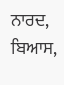ਨਾਰਦ, ਬਿਆਸ,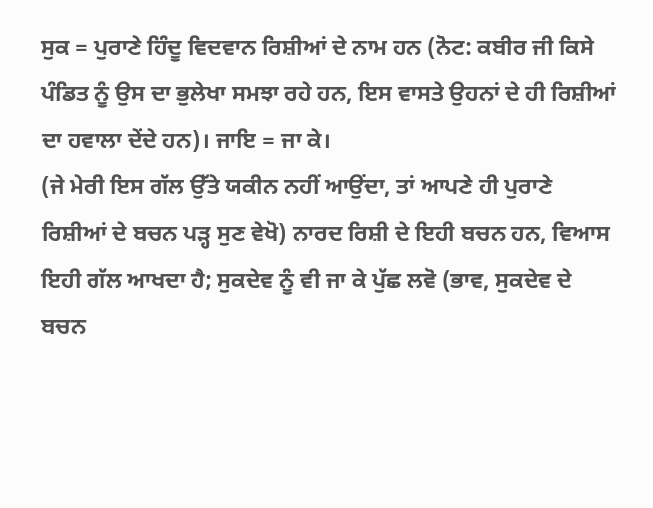ਸੁਕ = ਪੁਰਾਣੇ ਹਿੰਦੂ ਵਿਦਵਾਨ ਰਿਸ਼ੀਆਂ ਦੇ ਨਾਮ ਹਨ (ਨੋਟ: ਕਬੀਰ ਜੀ ਕਿਸੇ ਪੰਡਿਤ ਨੂੰ ਉਸ ਦਾ ਭੁਲੇਖਾ ਸਮਝਾ ਰਹੇ ਹਨ, ਇਸ ਵਾਸਤੇ ਉਹਨਾਂ ਦੇ ਹੀ ਰਿਸ਼ੀਆਂ ਦਾ ਹਵਾਲਾ ਦੇਂਦੇ ਹਨ)। ਜਾਇ = ਜਾ ਕੇ।
(ਜੇ ਮੇਰੀ ਇਸ ਗੱਲ ਉੱਤੇ ਯਕੀਨ ਨਹੀਂ ਆਉਂਦਾ, ਤਾਂ ਆਪਣੇ ਹੀ ਪੁਰਾਣੇ ਰਿਸ਼ੀਆਂ ਦੇ ਬਚਨ ਪੜ੍ਹ ਸੁਣ ਵੇਖੋ) ਨਾਰਦ ਰਿਸ਼ੀ ਦੇ ਇਹੀ ਬਚਨ ਹਨ, ਵਿਆਸ ਇਹੀ ਗੱਲ ਆਖਦਾ ਹੈ; ਸੁਕਦੇਵ ਨੂੰ ਵੀ ਜਾ ਕੇ ਪੁੱਛ ਲਵੋ (ਭਾਵ, ਸੁਕਦੇਵ ਦੇ ਬਚਨ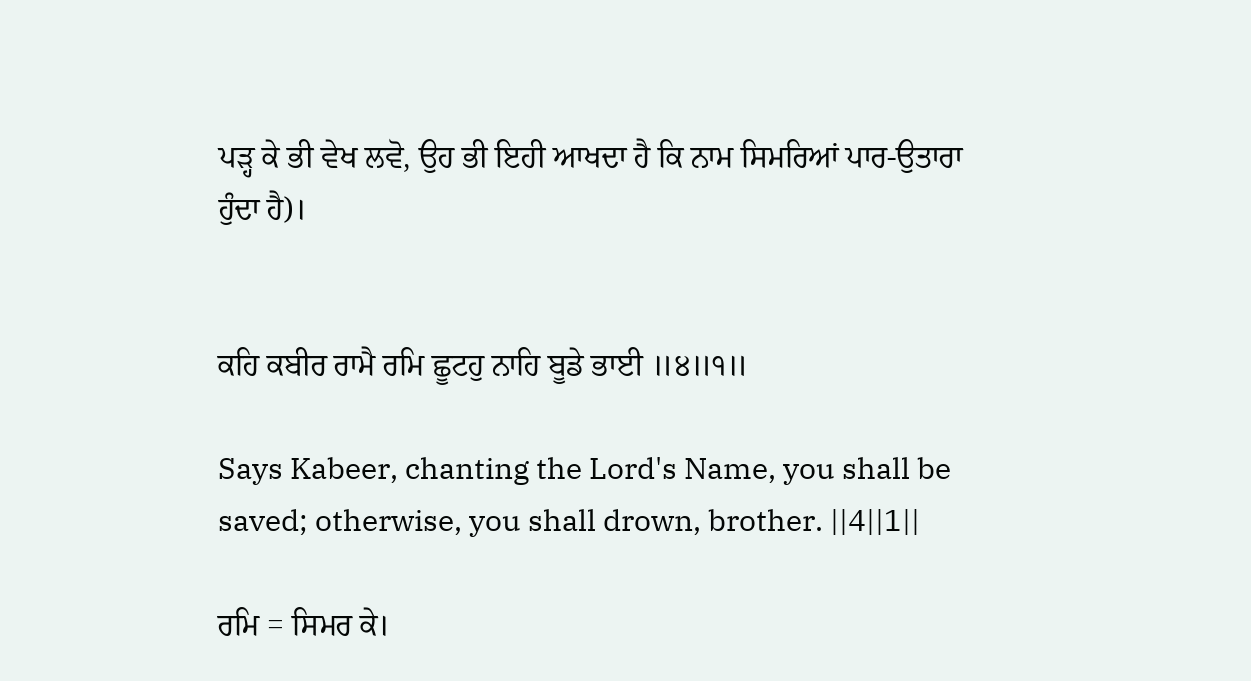ਪੜ੍ਹ ਕੇ ਭੀ ਵੇਖ ਲਵੋ, ਉਹ ਭੀ ਇਹੀ ਆਖਦਾ ਹੈ ਕਿ ਨਾਮ ਸਿਮਰਿਆਂ ਪਾਰ-ਉਤਾਰਾ ਹੁੰਦਾ ਹੈ)।


ਕਹਿ ਕਬੀਰ ਰਾਮੈ ਰਮਿ ਛੂਟਹੁ ਨਾਹਿ ਬੂਡੇ ਭਾਈ ॥੪॥੧॥

Says Kabeer, chanting the Lord's Name, you shall be saved; otherwise, you shall drown, brother. ||4||1||

ਰਮਿ = ਸਿਮਰ ਕੇ।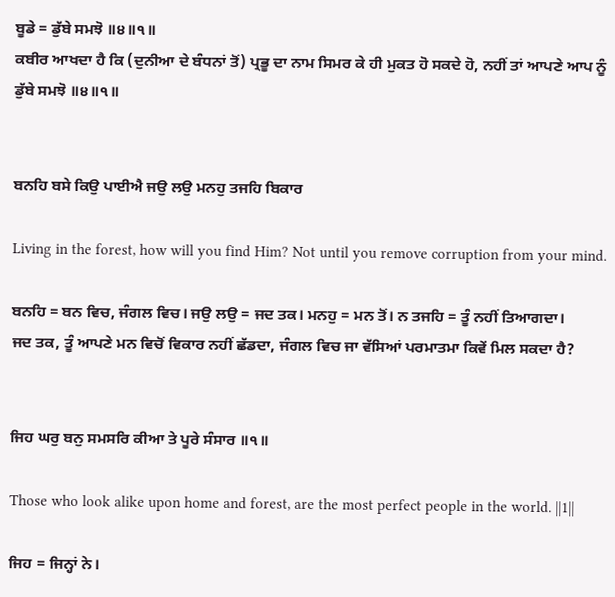ਬੂਡੇ = ਡੁੱਬੇ ਸਮਝੋ ॥੪॥੧॥
ਕਬੀਰ ਆਖਦਾ ਹੈ ਕਿ (ਦੁਨੀਆ ਦੇ ਬੰਧਨਾਂ ਤੋਂ) ਪ੍ਰਭੂ ਦਾ ਨਾਮ ਸਿਮਰ ਕੇ ਹੀ ਮੁਕਤ ਹੋ ਸਕਦੇ ਹੋ, ਨਹੀਂ ਤਾਂ ਆਪਣੇ ਆਪ ਨੂੰ ਡੁੱਬੇ ਸਮਝੋ ॥੪॥੧॥


ਬਨਹਿ ਬਸੇ ਕਿਉ ਪਾਈਐ ਜਉ ਲਉ ਮਨਹੁ ਤਜਹਿ ਬਿਕਾਰ

Living in the forest, how will you find Him? Not until you remove corruption from your mind.

ਬਨਹਿ = ਬਨ ਵਿਚ, ਜੰਗਲ ਵਿਚ। ਜਉ ਲਉ = ਜਦ ਤਕ। ਮਨਹੁ = ਮਨ ਤੋਂ। ਨ ਤਜਹਿ = ਤੂੰ ਨਹੀਂ ਤਿਆਗਦਾ।
ਜਦ ਤਕ, ਤੂੰ ਆਪਣੇ ਮਨ ਵਿਚੋਂ ਵਿਕਾਰ ਨਹੀਂ ਛੱਡਦਾ, ਜੰਗਲ ਵਿਚ ਜਾ ਵੱਸਿਆਂ ਪਰਮਾਤਮਾ ਕਿਵੇਂ ਮਿਲ ਸਕਦਾ ਹੈ?


ਜਿਹ ਘਰੁ ਬਨੁ ਸਮਸਰਿ ਕੀਆ ਤੇ ਪੂਰੇ ਸੰਸਾਰ ॥੧॥

Those who look alike upon home and forest, are the most perfect people in the world. ||1||

ਜਿਹ = ਜਿਨ੍ਹਾਂ ਨੇ।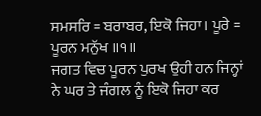ਸਮਸਰਿ = ਬਰਾਬਰ, ਇਕੋ ਜਿਹਾ। ਪੂਰੇ = ਪੂਰਨ ਮਨੁੱਖ ॥੧॥
ਜਗਤ ਵਿਚ ਪੂਰਨ ਪੁਰਖ ਉਹੀ ਹਨ ਜਿਨ੍ਹਾਂ ਨੇ ਘਰ ਤੇ ਜੰਗਲ ਨੂੰ ਇਕੋ ਜਿਹਾ ਕਰ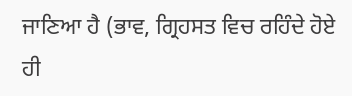ਜਾਣਿਆ ਹੈ (ਭਾਵ, ਗ੍ਰਿਹਸਤ ਵਿਚ ਰਹਿੰਦੇ ਹੋਏ ਹੀ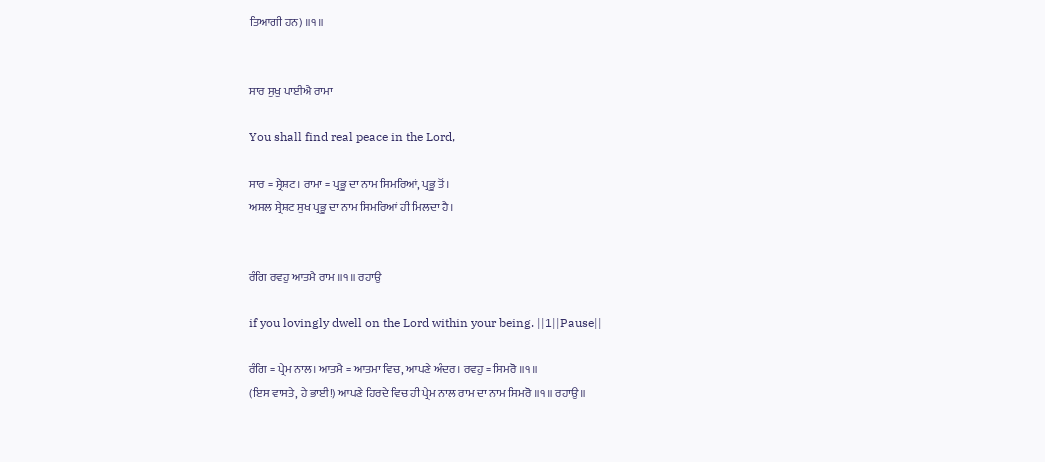ਤਿਆਗੀ ਹਨ) ॥੧॥


ਸਾਰ ਸੁਖੁ ਪਾਈਐ ਰਾਮਾ

You shall find real peace in the Lord,

ਸਾਰ = ਸ੍ਰੇਸ਼ਟ। ਰਾਮਾ = ਪ੍ਰਭੂ ਦਾ ਨਾਮ ਸਿਮਰਿਆਂ, ਪ੍ਰਭੂ ਤੋਂ।
ਅਸਲ ਸ੍ਰੇਸ਼ਟ ਸੁਖ ਪ੍ਰਭੂ ਦਾ ਨਾਮ ਸਿਮਰਿਆਂ ਹੀ ਮਿਲਦਾ ਹੈ।


ਰੰਗਿ ਰਵਹੁ ਆਤਮੈ ਰਾਮ ॥੧॥ ਰਹਾਉ

if you lovingly dwell on the Lord within your being. ||1||Pause||

ਰੰਗਿ = ਪ੍ਰੇਮ ਨਾਲ। ਆਤਮੈ = ਆਤਮਾ ਵਿਚ, ਆਪਣੇ ਅੰਦਰ। ਰਵਹੁ = ਸਿਮਰੋ ॥੧॥
(ਇਸ ਵਾਸਤੇ, ਹੇ ਭਾਈ!) ਆਪਣੇ ਹਿਰਦੇ ਵਿਚ ਹੀ ਪ੍ਰੇਮ ਨਾਲ ਰਾਮ ਦਾ ਨਾਮ ਸਿਮਰੋ ॥੧॥ ਰਹਾਉ॥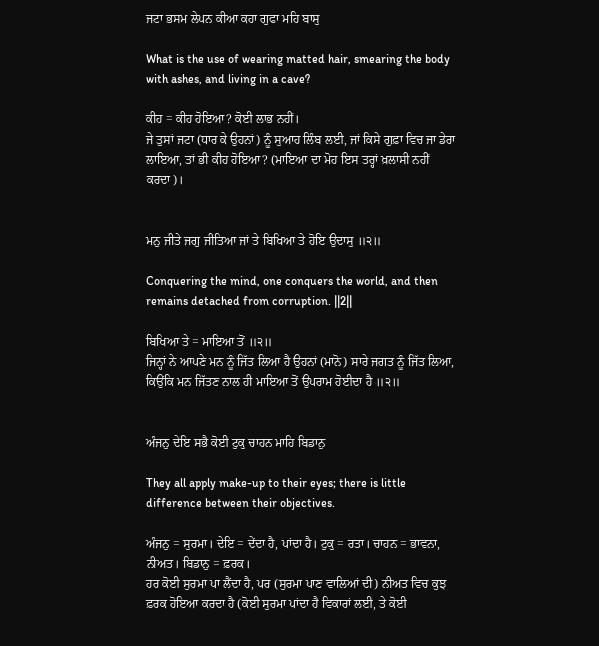ਜਟਾ ਭਸਮ ਲੇਪਨ ਕੀਆ ਕਹਾ ਗੁਫਾ ਮਹਿ ਬਾਸੁ

What is the use of wearing matted hair, smearing the body with ashes, and living in a cave?

ਕੀਹ = ਕੀਹ ਹੋਇਆ? ਕੋਈ ਲਾਭ ਨਹੀਂ।
ਜੇ ਤੁਸਾਂ ਜਟਾ (ਧਾਰ ਕੇ ਉਹਨਾਂ) ਨੂੰ ਸੁਆਹ ਲਿੰਬ ਲਈ, ਜਾਂ ਕਿਸੇ ਗੁਫ਼ਾ ਵਿਚ ਜਾ ਡੇਰਾ ਲਾਇਆ, ਤਾਂ ਭੀ ਕੀਹ ਹੋਇਆ? (ਮਾਇਆ ਦਾ ਮੋਹ ਇਸ ਤਰ੍ਹਾਂ ਖ਼ਲਾਸੀ ਨਹੀਂ ਕਰਦਾ)।


ਮਨੁ ਜੀਤੇ ਜਗੁ ਜੀਤਿਆ ਜਾਂ ਤੇ ਬਿਖਿਆ ਤੇ ਹੋਇ ਉਦਾਸੁ ॥੨॥

Conquering the mind, one conquers the world, and then remains detached from corruption. ||2||

ਬਿਖਿਆ ਤੇ = ਮਾਇਆ ਤੋਂ ॥੨॥
ਜਿਨ੍ਹਾਂ ਨੇ ਆਪਣੇ ਮਨ ਨੂੰ ਜਿੱਤ ਲਿਆ ਹੈ ਉਹਨਾਂ (ਮਾਨੋ) ਸਾਰੇ ਜਗਤ ਨੂੰ ਜਿੱਤ ਲਿਆ, ਕਿਉਂਕਿ ਮਨ ਜਿੱਤਣ ਨਾਲ ਹੀ ਮਾਇਆ ਤੋਂ ਉਪਰਾਮ ਹੋਈਦਾ ਹੈ ॥੨॥


ਅੰਜਨੁ ਦੇਇ ਸਭੈ ਕੋਈ ਟੁਕੁ ਚਾਹਨ ਮਾਹਿ ਬਿਡਾਨੁ

They all apply make-up to their eyes; there is little difference between their objectives.

ਅੰਜਨੁ = ਸੁਰਮਾ। ਦੇਇ = ਦੇਂਦਾ ਹੈ, ਪਾਂਦਾ ਹੈ। ਟੁਕੁ = ਰਤਾ। ਚਾਹਨ = ਭਾਵਨਾ, ਨੀਅਤ। ਬਿਡਾਨੁ = ਫ਼ਰਕ।
ਹਰ ਕੋਈ ਸੁਰਮਾ ਪਾ ਲੈਂਦਾ ਹੈ, ਪਰ (ਸੁਰਮਾ ਪਾਣ ਵਾਲਿਆਂ ਦੀ) ਨੀਅਤ ਵਿਚ ਕੁਝ ਫ਼ਰਕ ਹੋਇਆ ਕਰਦਾ ਹੈ (ਕੋਈ ਸੁਰਮਾ ਪਾਂਦਾ ਹੈ ਵਿਕਾਰਾਂ ਲਈ, ਤੇ ਕੋਈ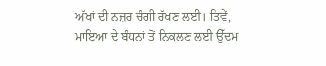ਅੱਖਾਂ ਦੀ ਨਜ਼ਰ ਚੰਗੀ ਰੱਖਣ ਲਈ। ਤਿਵੇਂ, ਮਾਇਆ ਦੇ ਬੰਧਨਾਂ ਤੋਂ ਨਿਕਲਣ ਲਈ ਉੱਦਮ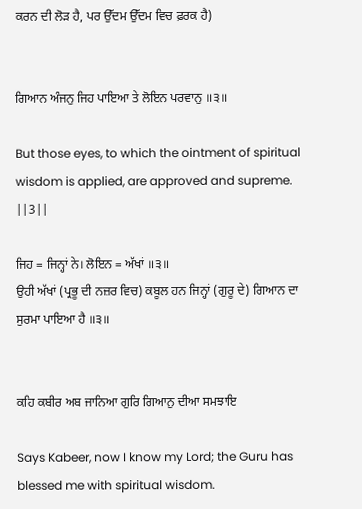ਕਰਨ ਦੀ ਲੋੜ ਹੈ, ਪਰ ਉੱਦਮ ਉੱਦਮ ਵਿਚ ਫ਼ਰਕ ਹੈ)


ਗਿਆਨ ਅੰਜਨੁ ਜਿਹ ਪਾਇਆ ਤੇ ਲੋਇਨ ਪਰਵਾਨੁ ॥੩॥

But those eyes, to which the ointment of spiritual wisdom is applied, are approved and supreme. ||3||

ਜਿਹ = ਜਿਨ੍ਹਾਂ ਨੇ। ਲੋਇਨ = ਅੱਖਾਂ ॥੩॥
ਉਹੀ ਅੱਖਾਂ (ਪ੍ਰਭੂ ਦੀ ਨਜ਼ਰ ਵਿਚ) ਕਬੂਲ ਹਨ ਜਿਨ੍ਹਾਂ (ਗੁਰੂ ਦੇ) ਗਿਆਨ ਦਾ ਸੁਰਮਾ ਪਾਇਆ ਹੈ ॥੩॥


ਕਹਿ ਕਬੀਰ ਅਬ ਜਾਨਿਆ ਗੁਰਿ ਗਿਆਨੁ ਦੀਆ ਸਮਝਾਇ

Says Kabeer, now I know my Lord; the Guru has blessed me with spiritual wisdom.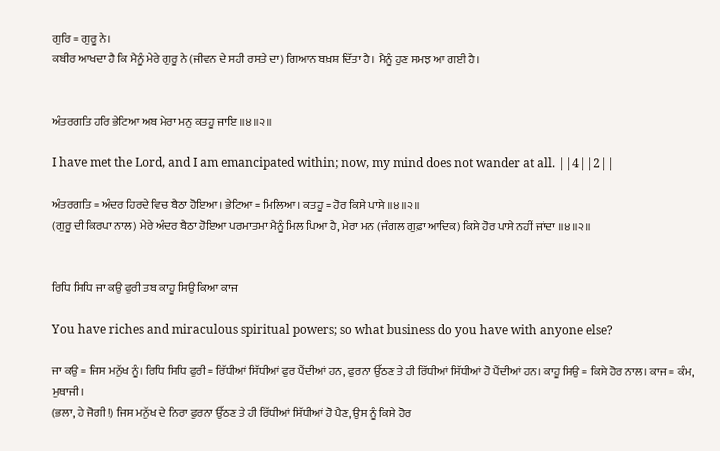ਗੁਰਿ = ਗੁਰੂ ਨੇ।
ਕਬੀਰ ਆਖਦਾ ਹੈ ਕਿ ਮੈਨੂੰ ਮੇਰੇ ਗੁਰੂ ਨੇ (ਜੀਵਨ ਦੇ ਸਹੀ ਰਸਤੇ ਦਾ) ਗਿਆਨ ਬਖ਼ਸ਼ ਦਿੱਤਾ ਹੈ। ਮੈਨੂੰ ਹੁਣ ਸਮਝ ਆ ਗਈ ਹੈ।


ਅੰਤਰਗਤਿ ਹਰਿ ਭੇਟਿਆ ਅਬ ਮੇਰਾ ਮਨੁ ਕਤਹੂ ਜਾਇ ॥੪॥੨॥

I have met the Lord, and I am emancipated within; now, my mind does not wander at all. ||4||2||

ਅੰਤਰਗਤਿ = ਅੰਦਰ ਹਿਰਦੇ ਵਿਚ ਬੈਠਾ ਹੋਇਆ। ਭੇਟਿਆ = ਮਿਲਿਆ। ਕਤਹੂ = ਹੋਰ ਕਿਸੇ ਪਾਸੇ ॥੪॥੨॥
(ਗੁਰੂ ਦੀ ਕਿਰਪਾ ਨਾਲ) ਮੇਰੇ ਅੰਦਰ ਬੈਠਾ ਹੋਇਆ ਪਰਮਾਤਮਾ ਮੈਨੂੰ ਮਿਲ ਪਿਆ ਹੈ, ਮੇਰਾ ਮਨ (ਜੰਗਲ ਗੁਫ਼ਾ ਆਦਿਕ) ਕਿਸੇ ਹੋਰ ਪਾਸੇ ਨਹੀਂ ਜਾਂਦਾ ॥੪॥੨॥


ਰਿਧਿ ਸਿਧਿ ਜਾ ਕਉ ਫੁਰੀ ਤਬ ਕਾਹੂ ਸਿਉ ਕਿਆ ਕਾਜ

You have riches and miraculous spiritual powers; so what business do you have with anyone else?

ਜਾ ਕਉ = ਜਿਸ ਮਨੁੱਖ ਨੂੰ। ਰਿਧਿ ਸਿਧਿ ਫੁਰੀ = ਰਿੱਧੀਆਂ ਸਿੱਧੀਆਂ ਫੁਰ ਪੈਂਦੀਆਂ ਹਨ, ਫੁਰਨਾ ਉੱਠਣ ਤੇ ਹੀ ਰਿੱਧੀਆਂ ਸਿੱਧੀਆਂ ਹੋ ਪੈਂਦੀਆਂ ਹਨ। ਕਾਹੂ ਸਿਉ = ਕਿਸੇ ਹੋਰ ਨਾਲ। ਕਾਜ = ਕੰਮ, ਮੁਥਾਜੀ।
(ਭਲਾ, ਹੇ ਜੋਗੀ!) ਜਿਸ ਮਨੁੱਖ ਦੇ ਨਿਰਾ ਫੁਰਨਾ ਉੱਠਣ ਤੇ ਹੀ ਰਿੱਧੀਆਂ ਸਿੱਧੀਆਂ ਹੋ ਪੈਣ, ਉਸ ਨੂੰ ਕਿਸੇ ਹੋਰ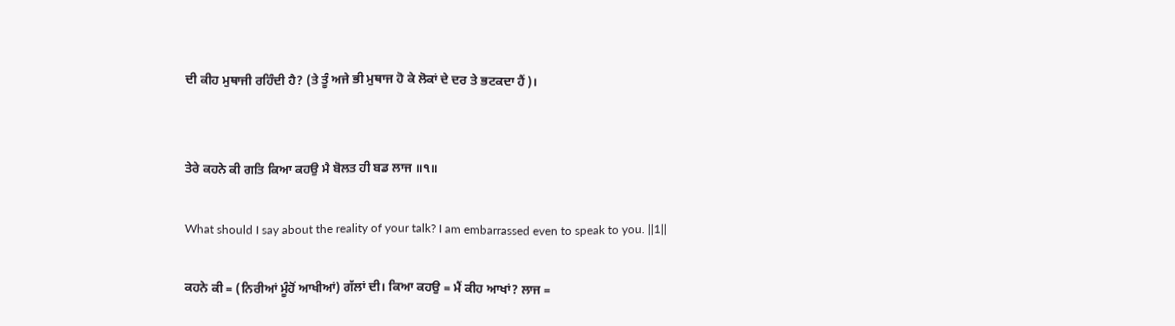ਦੀ ਕੀਹ ਮੁਥਾਜੀ ਰਹਿੰਦੀ ਹੈ? (ਤੇ ਤੂੰ ਅਜੇ ਭੀ ਮੁਥਾਜ ਹੋ ਕੇ ਲੋਕਾਂ ਦੇ ਦਰ ਤੇ ਭਟਕਦਾ ਹੈਂ)।


ਤੇਰੇ ਕਹਨੇ ਕੀ ਗਤਿ ਕਿਆ ਕਹਉ ਮੈ ਬੋਲਤ ਹੀ ਬਡ ਲਾਜ ॥੧॥

What should I say about the reality of your talk? I am embarrassed even to speak to you. ||1||

ਕਹਨੇ ਕੀ = (ਨਿਰੀਆਂ ਮੂੰਹੋਂ ਆਖੀਆਂ) ਗੱਲਾਂ ਦੀ। ਕਿਆ ਕਹਉ = ਮੈਂ ਕੀਹ ਆਖਾਂ? ਲਾਜ =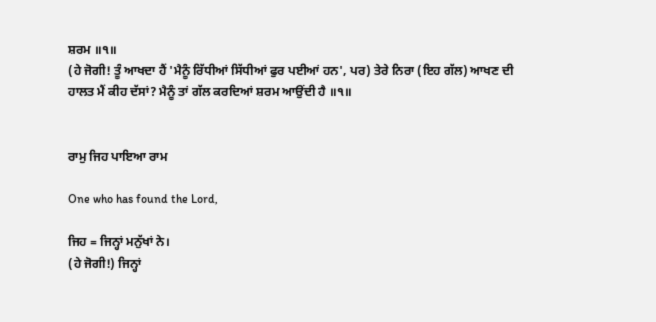ਸ਼ਰਮ ॥੧॥
(ਹੇ ਜੋਗੀ! ਤੂੰ ਆਖਦਾ ਹੈਂ 'ਮੈਨੂੰ ਰਿੱਧੀਆਂ ਸਿੱਧੀਆਂ ਫੁਰ ਪਈਆਂ ਹਨ', ਪਰ) ਤੇਰੇ ਨਿਰਾ (ਇਹ ਗੱਲ) ਆਖਣ ਦੀ ਹਾਲਤ ਮੈਂ ਕੀਹ ਦੱਸਾਂ? ਮੈਨੂੰ ਤਾਂ ਗੱਲ ਕਰਦਿਆਂ ਸ਼ਰਮ ਆਉਂਦੀ ਹੈ ॥੧॥


ਰਾਮੁ ਜਿਹ ਪਾਇਆ ਰਾਮ

One who has found the Lord,

ਜਿਹ = ਜਿਨ੍ਹਾਂ ਮਨੁੱਖਾਂ ਨੇ।
(ਹੇ ਜੋਗੀ!) ਜਿਨ੍ਹਾਂ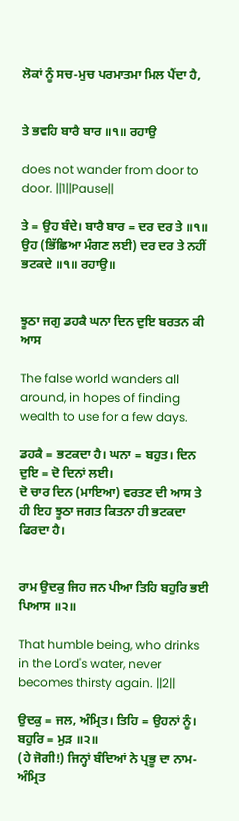ਲੋਕਾਂ ਨੂੰ ਸਚ-ਮੁਚ ਪਰਮਾਤਮਾ ਮਿਲ ਪੈਂਦਾ ਹੈ,


ਤੇ ਭਵਹਿ ਬਾਰੈ ਬਾਰ ॥੧॥ ਰਹਾਉ

does not wander from door to door. ||1||Pause||

ਤੇ = ਉਹ ਬੰਦੇ। ਬਾਰੈ ਬਾਰ = ਦਰ ਦਰ ਤੇ ॥੧॥
ਉਹ (ਭਿੱਛਿਆ ਮੰਗਣ ਲਈ) ਦਰ ਦਰ ਤੇ ਨਹੀਂ ਭਟਕਦੇ ॥੧॥ ਰਹਾਉ॥


ਝੂਠਾ ਜਗੁ ਡਹਕੈ ਘਨਾ ਦਿਨ ਦੁਇ ਬਰਤਨ ਕੀ ਆਸ

The false world wanders all around, in hopes of finding wealth to use for a few days.

ਡਹਕੈ = ਭਟਕਦਾ ਹੈ। ਘਨਾ = ਬਹੁਤ। ਦਿਨ ਦੁਇ = ਦੋ ਦਿਨਾਂ ਲਈ।
ਦੋ ਚਾਰ ਦਿਨ (ਮਾਇਆ) ਵਰਤਣ ਦੀ ਆਸ ਤੇ ਹੀ ਇਹ ਝੂਠਾ ਜਗਤ ਕਿਤਨਾ ਹੀ ਭਟਕਦਾ ਫਿਰਦਾ ਹੈ।


ਰਾਮ ਉਦਕੁ ਜਿਹ ਜਨ ਪੀਆ ਤਿਹਿ ਬਹੁਰਿ ਭਈ ਪਿਆਸ ॥੨॥

That humble being, who drinks in the Lord's water, never becomes thirsty again. ||2||

ਉਦਕੁ = ਜਲ, ਅੰਮ੍ਰਿਤ। ਤਿਹਿ = ਉਹਨਾਂ ਨੂੰ। ਬਹੁਰਿ = ਮੁੜ ॥੨॥
(ਹੇ ਜੋਗੀ!) ਜਿਨ੍ਹਾਂ ਬੰਦਿਆਂ ਨੇ ਪ੍ਰਭੂ ਦਾ ਨਾਮ-ਅੰਮ੍ਰਿਤ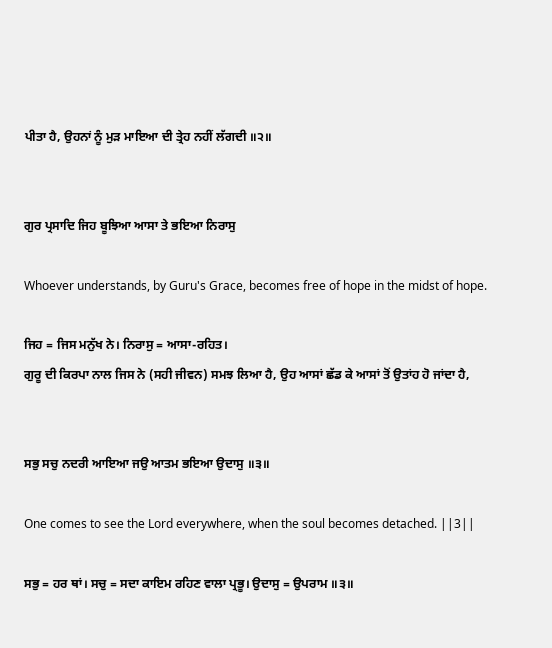ਪੀਤਾ ਹੈ, ਉਹਨਾਂ ਨੂੰ ਮੁੜ ਮਾਇਆ ਦੀ ਤ੍ਰੇਹ ਨਹੀਂ ਲੱਗਦੀ ॥੨॥


ਗੁਰ ਪ੍ਰਸਾਦਿ ਜਿਹ ਬੂਝਿਆ ਆਸਾ ਤੇ ਭਇਆ ਨਿਰਾਸੁ

Whoever understands, by Guru's Grace, becomes free of hope in the midst of hope.

ਜਿਹ = ਜਿਸ ਮਨੁੱਖ ਨੇ। ਨਿਰਾਸੁ = ਆਸਾ-ਰਹਿਤ।
ਗੁਰੂ ਦੀ ਕਿਰਪਾ ਨਾਲ ਜਿਸ ਨੇ (ਸਹੀ ਜੀਵਨ) ਸਮਝ ਲਿਆ ਹੈ, ਉਹ ਆਸਾਂ ਛੱਡ ਕੇ ਆਸਾਂ ਤੋਂ ਉਤਾਂਹ ਹੋ ਜਾਂਦਾ ਹੈ,


ਸਭੁ ਸਚੁ ਨਦਰੀ ਆਇਆ ਜਉ ਆਤਮ ਭਇਆ ਉਦਾਸੁ ॥੩॥

One comes to see the Lord everywhere, when the soul becomes detached. ||3||

ਸਭੁ = ਹਰ ਥਾਂ। ਸਚੁ = ਸਦਾ ਕਾਇਮ ਰਹਿਣ ਵਾਲਾ ਪ੍ਰਭੂ। ਉਦਾਸੁ = ਉਪਰਾਮ ॥੩॥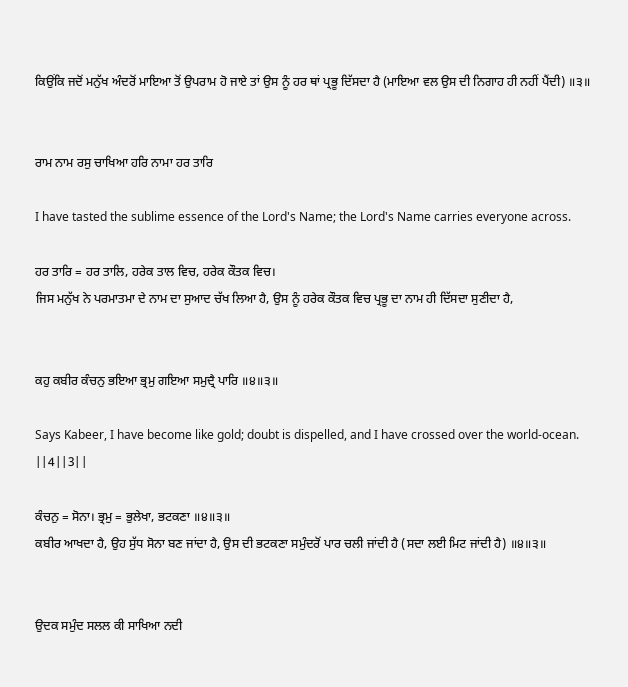ਕਿਉਂਕਿ ਜਦੋਂ ਮਨੁੱਖ ਅੰਦਰੋਂ ਮਾਇਆ ਤੋਂ ਉਪਰਾਮ ਹੋ ਜਾਏ ਤਾਂ ਉਸ ਨੂੰ ਹਰ ਥਾਂ ਪ੍ਰਭੂ ਦਿੱਸਦਾ ਹੈ (ਮਾਇਆ ਵਲ ਉਸ ਦੀ ਨਿਗਾਹ ਹੀ ਨਹੀਂ ਪੈਂਦੀ) ॥੩॥


ਰਾਮ ਨਾਮ ਰਸੁ ਚਾਖਿਆ ਹਰਿ ਨਾਮਾ ਹਰ ਤਾਰਿ

I have tasted the sublime essence of the Lord's Name; the Lord's Name carries everyone across.

ਹਰ ਤਾਰਿ = ਹਰ ਤਾਲਿ, ਹਰੇਕ ਤਾਲ ਵਿਚ, ਹਰੇਕ ਕੌਤਕ ਵਿਚ।
ਜਿਸ ਮਨੁੱਖ ਨੇ ਪਰਮਾਤਮਾ ਦੇ ਨਾਮ ਦਾ ਸੁਆਦ ਚੱਖ ਲਿਆ ਹੈ, ਉਸ ਨੂੰ ਹਰੇਕ ਕੌਤਕ ਵਿਚ ਪ੍ਰਭੂ ਦਾ ਨਾਮ ਹੀ ਦਿੱਸਦਾ ਸੁਣੀਦਾ ਹੈ,


ਕਹੁ ਕਬੀਰ ਕੰਚਨੁ ਭਇਆ ਭ੍ਰਮੁ ਗਇਆ ਸਮੁਦ੍ਰੈ ਪਾਰਿ ॥੪॥੩॥

Says Kabeer, I have become like gold; doubt is dispelled, and I have crossed over the world-ocean. ||4||3||

ਕੰਚਨੁ = ਸੋਨਾ। ਭ੍ਰਮੁ = ਭੁਲੇਖਾ, ਭਟਕਣਾ ॥੪॥੩॥
ਕਬੀਰ ਆਖਦਾ ਹੈ, ਉਹ ਸੁੱਧ ਸੋਨਾ ਬਣ ਜਾਂਦਾ ਹੈ, ਉਸ ਦੀ ਭਟਕਣਾ ਸਮੁੰਦਰੋਂ ਪਾਰ ਚਲੀ ਜਾਂਦੀ ਹੈ (ਸਦਾ ਲਈ ਮਿਟ ਜਾਂਦੀ ਹੈ) ॥੪॥੩॥


ਉਦਕ ਸਮੁੰਦ ਸਲਲ ਕੀ ਸਾਖਿਆ ਨਦੀ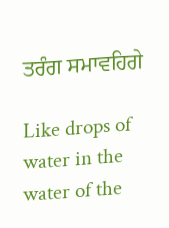ਤਰੰਗ ਸਮਾਵਹਿਗੇ

Like drops of water in the water of the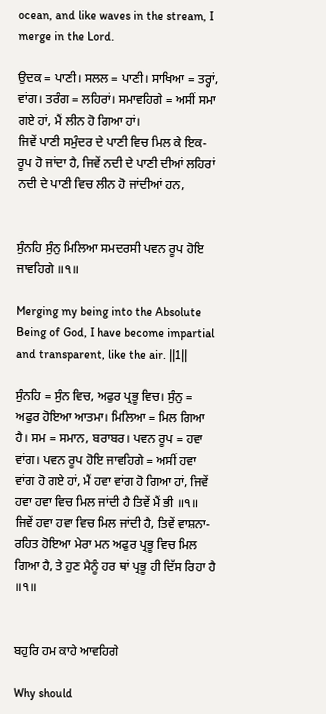ocean, and like waves in the stream, I merge in the Lord.

ਉਦਕ = ਪਾਣੀ। ਸਲਲ = ਪਾਣੀ। ਸਾਖਿਆ = ਤਰ੍ਹਾਂ, ਵਾਂਗ। ਤਰੰਗ = ਲਹਿਰਾਂ। ਸਮਾਵਹਿਗੇ = ਅਸੀਂ ਸਮਾ ਗਏ ਹਾਂ, ਮੈਂ ਲੀਨ ਹੋ ਗਿਆ ਹਾਂ।
ਜਿਵੇਂ ਪਾਣੀ ਸਮੁੰਦਰ ਦੇ ਪਾਣੀ ਵਿਚ ਮਿਲ ਕੇ ਇਕ-ਰੂਪ ਹੋ ਜਾਂਦਾ ਹੈ, ਜਿਵੇਂ ਨਦੀ ਦੇ ਪਾਣੀ ਦੀਆਂ ਲਹਿਰਾਂ ਨਦੀ ਦੇ ਪਾਣੀ ਵਿਚ ਲੀਨ ਹੋ ਜਾਂਦੀਆਂ ਹਨ,


ਸੁੰਨਹਿ ਸੁੰਨੁ ਮਿਲਿਆ ਸਮਦਰਸੀ ਪਵਨ ਰੂਪ ਹੋਇ ਜਾਵਹਿਗੇ ॥੧॥

Merging my being into the Absolute Being of God, I have become impartial and transparent, like the air. ||1||

ਸੁੰਨਹਿ = ਸੁੰਨ ਵਿਚ, ਅਫੁਰ ਪ੍ਰਭੂ ਵਿਚ। ਸੁੰਨੁ = ਅਫੁਰ ਹੋਇਆ ਆਤਮਾ। ਮਿਲਿਆ = ਮਿਲ ਗਿਆ ਹੈ। ਸਮ = ਸਮਾਨ, ਬਰਾਬਰ। ਪਵਨ ਰੂਪ = ਹਵਾ ਵਾਂਗ। ਪਵਨ ਰੂਪ ਹੋਇ ਜਾਵਹਿਗੇ = ਅਸੀਂ ਹਵਾ ਵਾਂਗ ਹੋ ਗਏ ਹਾਂ, ਮੈਂ ਹਵਾ ਵਾਂਗ ਹੋ ਗਿਆ ਹਾਂ, ਜਿਵੇਂ ਹਵਾ ਹਵਾ ਵਿਚ ਮਿਲ ਜਾਂਦੀ ਹੈ ਤਿਵੇਂ ਮੈਂ ਭੀ ॥੧॥
ਜਿਵੇਂ ਹਵਾ ਹਵਾ ਵਿਚ ਮਿਲ ਜਾਂਦੀ ਹੈ, ਤਿਵੇਂ ਵਾਸ਼ਨਾ-ਰਹਿਤ ਹੋਇਆ ਮੇਰਾ ਮਨ ਅਫੁਰ ਪ੍ਰਭੂ ਵਿਚ ਮਿਲ ਗਿਆ ਹੈ, ਤੇ ਹੁਣ ਮੈਨੂੰ ਹਰ ਥਾਂ ਪ੍ਰਭੂ ਹੀ ਦਿੱਸ ਰਿਹਾ ਹੈ ॥੧॥


ਬਹੁਰਿ ਹਮ ਕਾਹੇ ਆਵਹਿਗੇ

Why should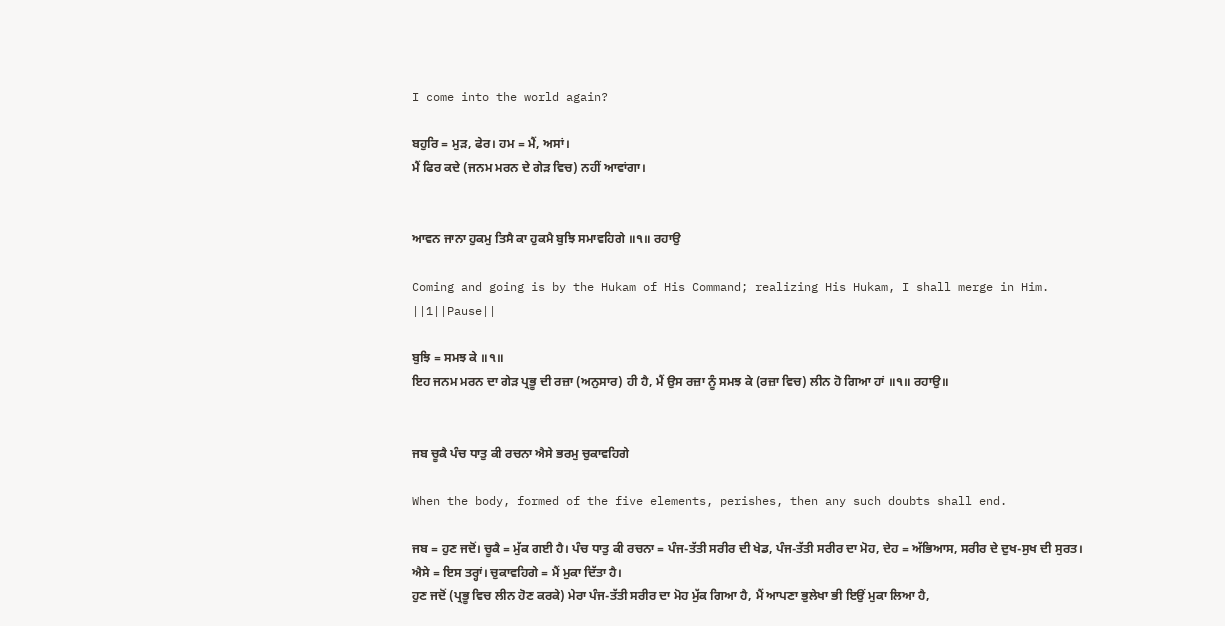I come into the world again?

ਬਹੁਰਿ = ਮੁੜ, ਫੇਰ। ਹਮ = ਮੈਂ, ਅਸਾਂ।
ਮੈਂ ਫਿਰ ਕਦੇ (ਜਨਮ ਮਰਨ ਦੇ ਗੇੜ ਵਿਚ) ਨਹੀਂ ਆਵਾਂਗਾ।


ਆਵਨ ਜਾਨਾ ਹੁਕਮੁ ਤਿਸੈ ਕਾ ਹੁਕਮੈ ਬੁਝਿ ਸਮਾਵਹਿਗੇ ॥੧॥ ਰਹਾਉ

Coming and going is by the Hukam of His Command; realizing His Hukam, I shall merge in Him. ||1||Pause||

ਬੁਝਿ = ਸਮਝ ਕੇ ॥੧॥
ਇਹ ਜਨਮ ਮਰਨ ਦਾ ਗੇੜ ਪ੍ਰਭੂ ਦੀ ਰਜ਼ਾ (ਅਨੁਸਾਰ) ਹੀ ਹੈ, ਮੈਂ ਉਸ ਰਜ਼ਾ ਨੂੰ ਸਮਝ ਕੇ (ਰਜ਼ਾ ਵਿਚ) ਲੀਨ ਹੋ ਗਿਆ ਹਾਂ ॥੧॥ ਰਹਾਉ॥


ਜਬ ਚੂਕੈ ਪੰਚ ਧਾਤੁ ਕੀ ਰਚਨਾ ਐਸੇ ਭਰਮੁ ਚੁਕਾਵਹਿਗੇ

When the body, formed of the five elements, perishes, then any such doubts shall end.

ਜਬ = ਹੁਣ ਜਦੋਂ। ਚੂਕੈ = ਮੁੱਕ ਗਈ ਹੈ। ਪੰਚ ਧਾਤੁ ਕੀ ਰਚਨਾ = ਪੰਜ-ਤੱਤੀ ਸਰੀਰ ਦੀ ਖੇਡ, ਪੰਜ-ਤੱਤੀ ਸਰੀਰ ਦਾ ਮੋਹ, ਦੇਹ = ਅੱਭਿਆਸ, ਸਰੀਰ ਦੇ ਦੁਖ-ਸੁਖ ਦੀ ਸੁਰਤ। ਐਸੇ = ਇਸ ਤਰ੍ਹਾਂ। ਚੁਕਾਵਹਿਗੇ = ਮੈਂ ਮੁਕਾ ਦਿੱਤਾ ਹੈ।
ਹੁਣ ਜਦੋਂ (ਪ੍ਰਭੂ ਵਿਚ ਲੀਨ ਹੋਣ ਕਰਕੇ) ਮੇਰਾ ਪੰਜ-ਤੱਤੀ ਸਰੀਰ ਦਾ ਮੋਹ ਮੁੱਕ ਗਿਆ ਹੈ, ਮੈਂ ਆਪਣਾ ਭੁਲੇਖਾ ਭੀ ਇਉਂ ਮੁਕਾ ਲਿਆ ਹੈ,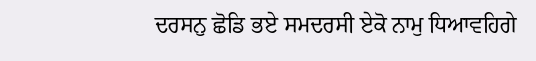ਦਰਸਨੁ ਛੋਡਿ ਭਏ ਸਮਦਰਸੀ ਏਕੋ ਨਾਮੁ ਧਿਆਵਹਿਗੇ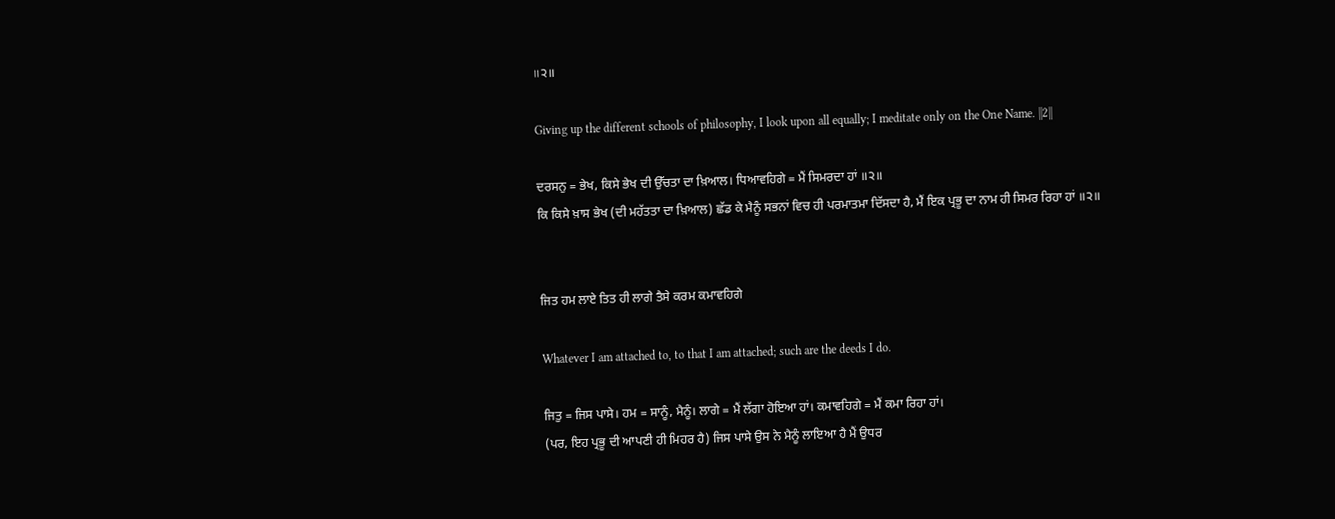॥੨॥

Giving up the different schools of philosophy, I look upon all equally; I meditate only on the One Name. ||2||

ਦਰਸਨੁ = ਭੇਖ, ਕਿਸੇ ਭੇਖ ਦੀ ਉੱਚਤਾ ਦਾ ਖ਼ਿਆਲ। ਧਿਆਵਹਿਗੇ = ਮੈਂ ਸਿਮਰਦਾ ਹਾਂ ॥੨॥
ਕਿ ਕਿਸੇ ਖ਼ਾਸ ਭੇਖ (ਦੀ ਮਹੱਤਤਾ ਦਾ ਖ਼ਿਆਲ) ਛੱਡ ਕੇ ਮੈਨੂੰ ਸਭਨਾਂ ਵਿਚ ਹੀ ਪਰਮਾਤਮਾ ਦਿੱਸਦਾ ਹੈ, ਮੈਂ ਇਕ ਪ੍ਰਭੂ ਦਾ ਨਾਮ ਹੀ ਸਿਮਰ ਰਿਹਾ ਹਾਂ ॥੨॥


ਜਿਤ ਹਮ ਲਾਏ ਤਿਤ ਹੀ ਲਾਗੇ ਤੈਸੇ ਕਰਮ ਕਮਾਵਹਿਗੇ

Whatever I am attached to, to that I am attached; such are the deeds I do.

ਜਿਤੁ = ਜਿਸ ਪਾਸੇ। ਹਮ = ਸਾਨੂੰ, ਮੈਨੂੰ। ਲਾਗੇ = ਮੈਂ ਲੱਗਾ ਹੋਇਆ ਹਾਂ। ਕਮਾਵਹਿਗੇ = ਮੈਂ ਕਮਾ ਰਿਹਾ ਹਾਂ।
(ਪਰ, ਇਹ ਪ੍ਰਭੂ ਦੀ ਆਪਣੀ ਹੀ ਮਿਹਰ ਹੈ) ਜਿਸ ਪਾਸੇ ਉਸ ਨੇ ਮੈਨੂੰ ਲਾਇਆ ਹੈ ਮੈਂ ਉਧਰ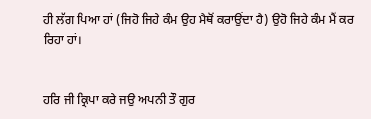ਹੀ ਲੱਗ ਪਿਆ ਹਾਂ (ਜਿਹੋ ਜਿਹੇ ਕੰਮ ਉਹ ਮੈਥੋਂ ਕਰਾਉਂਦਾ ਹੈ) ਉਹੋ ਜਿਹੇ ਕੰਮ ਮੈਂ ਕਰ ਰਿਹਾ ਹਾਂ।


ਹਰਿ ਜੀ ਕ੍ਰਿਪਾ ਕਰੇ ਜਉ ਅਪਨੀ ਤੌ ਗੁਰ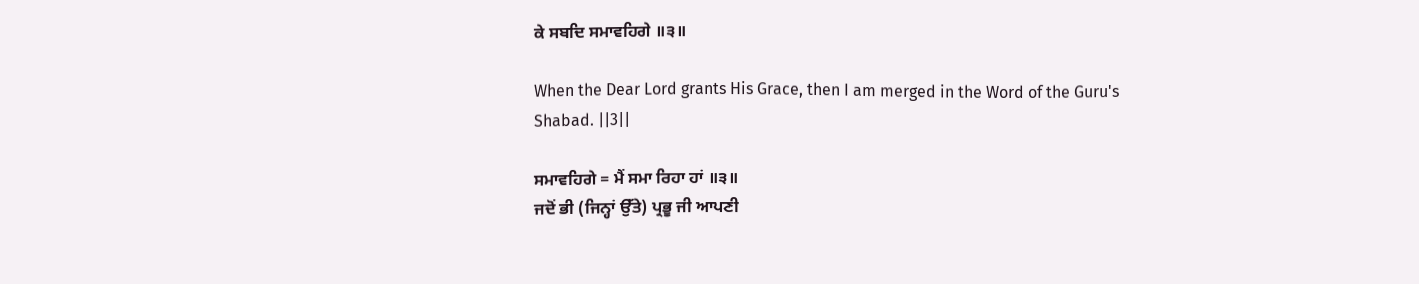ਕੇ ਸਬਦਿ ਸਮਾਵਹਿਗੇ ॥੩॥

When the Dear Lord grants His Grace, then I am merged in the Word of the Guru's Shabad. ||3||

ਸਮਾਵਹਿਗੇ = ਮੈਂ ਸਮਾ ਰਿਹਾ ਹਾਂ ॥੩॥
ਜਦੋਂ ਭੀ (ਜਿਨ੍ਹਾਂ ਉੱਤੇ) ਪ੍ਰਭੂ ਜੀ ਆਪਣੀ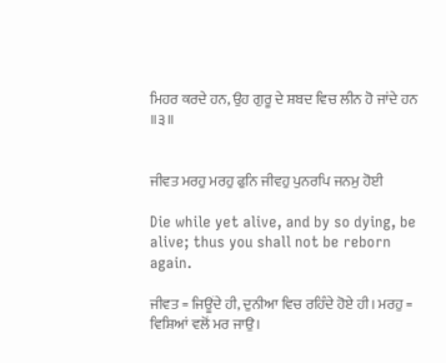ਮਿਹਰ ਕਰਦੇ ਹਨ, ਉਹ ਗੁਰੂ ਦੇ ਸ਼ਬਦ ਵਿਚ ਲੀਨ ਹੋ ਜਾਂਦੇ ਹਨ ॥੩॥


ਜੀਵਤ ਮਰਹੁ ਮਰਹੁ ਫੁਨਿ ਜੀਵਹੁ ਪੁਨਰਪਿ ਜਨਮੁ ਹੋਈ

Die while yet alive, and by so dying, be alive; thus you shall not be reborn again.

ਜੀਵਤ = ਜਿਊਂਦੇ ਹੀ, ਦੁਨੀਆ ਵਿਚ ਰਹਿੰਦੇ ਹੋਏ ਹੀ। ਮਰਹੁ = ਵਿਸ਼ਿਆਂ ਵਲੋਂ ਮਰ ਜਾਉ।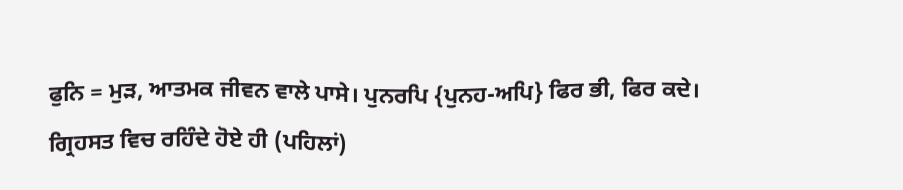ਫੁਨਿ = ਮੁੜ, ਆਤਮਕ ਜੀਵਨ ਵਾਲੇ ਪਾਸੇ। ਪੁਨਰਪਿ {ਪੁਨਹ-ਅਪਿ} ਫਿਰ ਭੀ, ਫਿਰ ਕਦੇ।
ਗ੍ਰਿਹਸਤ ਵਿਚ ਰਹਿੰਦੇ ਹੋਏ ਹੀ (ਪਹਿਲਾਂ)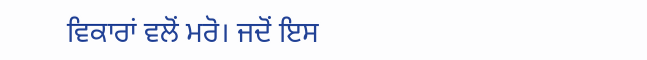ਵਿਕਾਰਾਂ ਵਲੋਂ ਮਰੋ। ਜਦੋਂ ਇਸ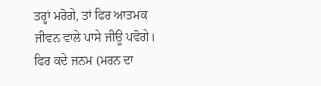ਤਰ੍ਹਾਂ ਮਰੋਗੇ, ਤਾਂ ਫਿਰ ਆਤਮਕ ਜੀਵਨ ਵਾਲੇ ਪਾਸੇ ਜੀਊ ਪਵੋਗੇ। ਫਿਰ ਕਦੇ ਜਨਮ (ਮਰਨ ਦਾ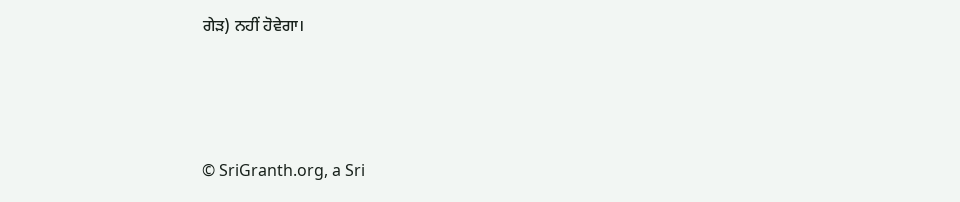ਗੇੜ) ਨਹੀਂ ਹੋਵੇਗਾ।





© SriGranth.org, a Sri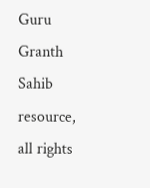Guru Granth Sahib resource, all rights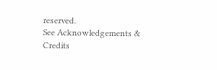reserved.
See Acknowledgements & Credits